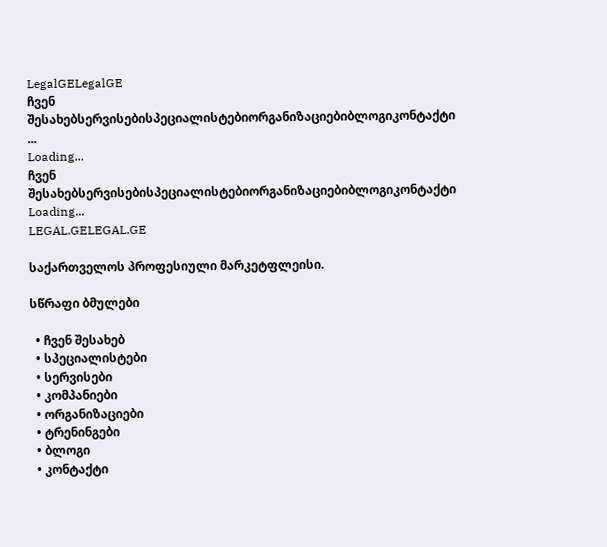LegalGELegalGE
ჩვენ შესახებსერვისებისპეციალისტებიორგანიზაციებიბლოგიკონტაქტი
...
Loading...
ჩვენ შესახებსერვისებისპეციალისტებიორგანიზაციებიბლოგიკონტაქტი
Loading...
LEGAL.GELEGAL.GE

საქართველოს პროფესიული მარკეტფლეისი.

სწრაფი ბმულები

  • ჩვენ შესახებ
  • სპეციალისტები
  • სერვისები
  • კომპანიები
  • ორგანიზაციები
  • ტრენინგები
  • ბლოგი
  • კონტაქტი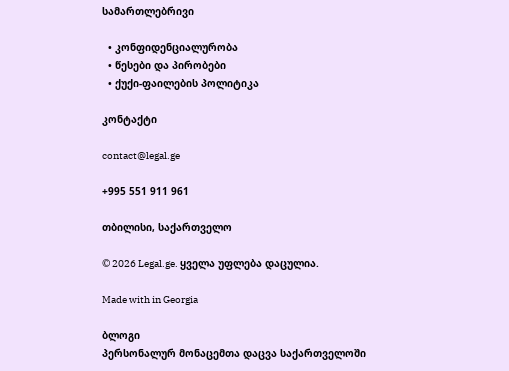სამართლებრივი

  • კონფიდენციალურობა
  • წესები და პირობები
  • ქუქი-ფაილების პოლიტიკა

კონტაქტი

contact@legal.ge

+995 551 911 961

თბილისი, საქართველო

© 2026 Legal.ge. ყველა უფლება დაცულია.

Made with in Georgia

ბლოგი
პერსონალურ მონაცემთა დაცვა საქართველოში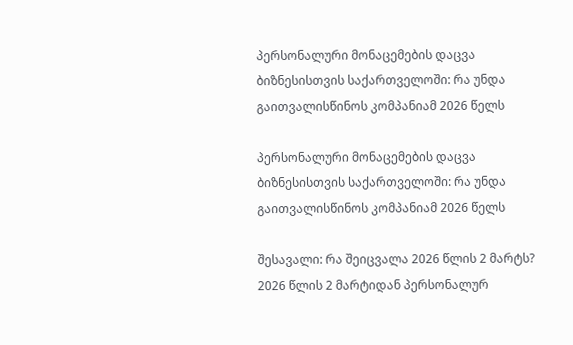პერსონალური მონაცემების დაცვა ბიზნესისთვის საქართველოში: რა უნდა გაითვალისწინოს კომპანიამ 2026 წელს

პერსონალური მონაცემების დაცვა ბიზნესისთვის საქართველოში: რა უნდა გაითვალისწინოს კომპანიამ 2026 წელს

შესავალი: რა შეიცვალა 2026 წლის 2 მარტს? 2026 წლის 2 მარტიდან პერსონალურ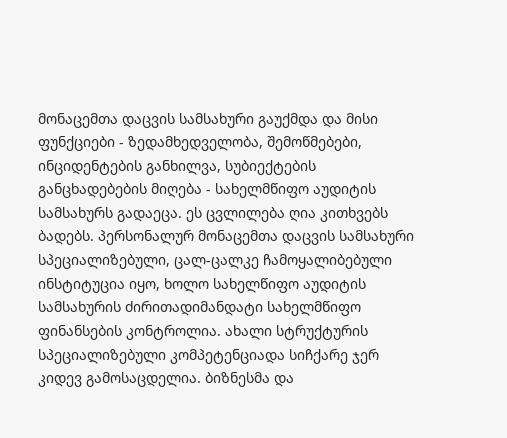მონაცემთა დაცვის სამსახური გაუქმდა და მისი ფუნქციები - ზედამხედველობა, შემოწმებები, ინციდენტების განხილვა, სუბიექტების განცხადებების მიღება - სახელმწიფო აუდიტის სამსახურს გადაეცა. ეს ცვლილება ღია კითხვებს ბადებს. პერსონალურ მონაცემთა დაცვის სამსახური სპეციალიზებული, ცალ-ცალკე ჩამოყალიბებული ინსტიტუცია იყო, ხოლო სახელწიფო აუდიტის სამსახურის ძირითადიმანდატი სახელმწიფო ფინანსების კონტროლია. ახალი სტრუქტურის სპეციალიზებული კომპეტენციადა სიჩქარე ჯერ კიდევ გამოსაცდელია. ბიზნესმა და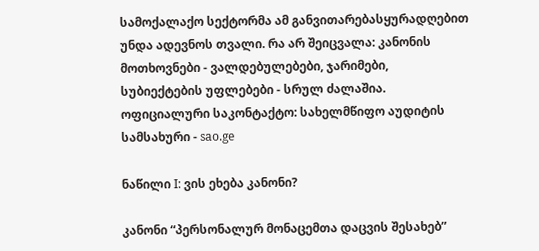სამოქალაქო სექტორმა ამ განვითარებასყურადღებით უნდა ადევნოს თვალი. რა არ შეიცვალა: კანონის მოთხოვნები - ვალდებულებები, ჯარიმები, სუბიექტების უფლებები - სრულ ძალაშია. ოფიციალური საკონტაქტო: სახელმწიფო აუდიტის სამსახური - sao.ge

ნაწილი I: ვის ეხება კანონი?

კანონი “პერსონალურ მონაცემთა დაცვის შესახებ”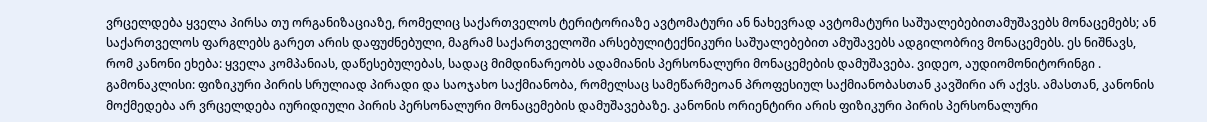ვრცელდება ყველა პირსა თუ ორგანიზაციაზე, რომელიც საქართველოს ტერიტორიაზე ავტომატური ან ნახევრად ავტომატური საშუალებებითამუშავებს მონაცემებს; ან საქართველოს ფარგლებს გარეთ არის დაფუძნებული, მაგრამ საქართველოში არსებულიტექნიკური საშუალებებით ამუშავებს ადგილობრივ მონაცემებს. ეს ნიშნავს, რომ კანონი ეხება: ყველა კომპანიას, დაწესებულებას, სადაც მიმდინარეობს ადამიანის პერსონალური მონაცემების დამუშავება. ვიდეო, აუდიომონიტორინგი . გამონაკლისი: ფიზიკური პირის სრულიად პირადი და საოჯახო საქმიანობა, რომელსაც სამეწარმეოან პროფესიულ საქმიანობასთან კავშირი არ აქვს. ამასთან, კანონის მოქმედება არ ვრცელდება იურიდიული პირის პერსონალური მონაცემების დამუშავებაზე. კანონის ორიენტირი არის ფიზიკური პირის პერსონალური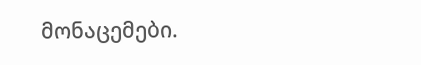მონაცემები.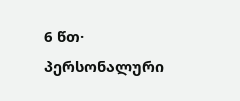6 წთ·
პერსონალური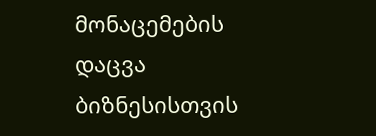მონაცემების დაცვა ბიზნესისთვის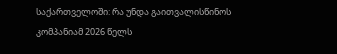საქართველოში: რა უნდა გაითვალისწინოს კომპანიამ 2026 წელს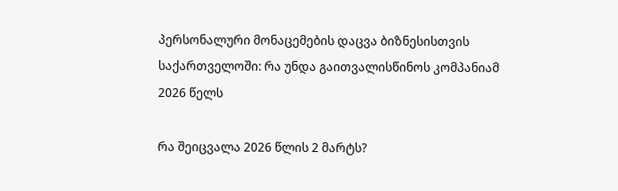პერსონალური მონაცემების დაცვა ბიზნესისთვის საქართველოში: რა უნდა გაითვალისწინოს კომპანიამ 2026 წელს

რა შეიცვალა 2026 წლის 2 მარტს?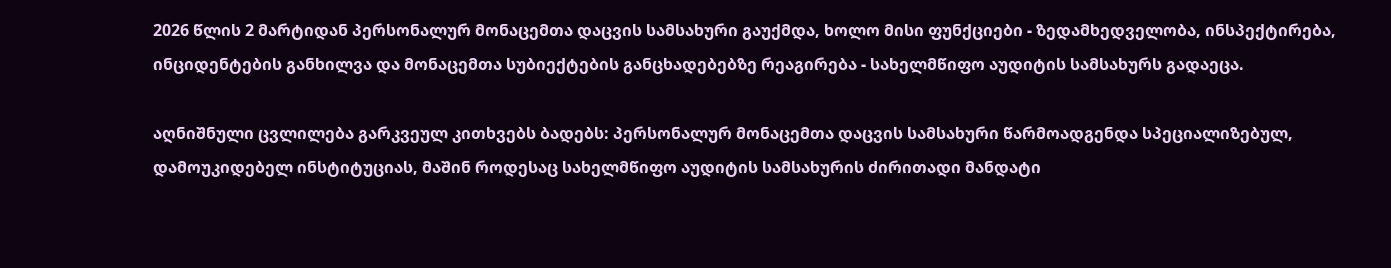2026 წლის 2 მარტიდან პერსონალურ მონაცემთა დაცვის სამსახური გაუქმდა, ხოლო მისი ფუნქციები - ზედამხედველობა, ინსპექტირება, ინციდენტების განხილვა და მონაცემთა სუბიექტების განცხადებებზე რეაგირება - სახელმწიფო აუდიტის სამსახურს გადაეცა.

აღნიშნული ცვლილება გარკვეულ კითხვებს ბადებს: პერსონალურ მონაცემთა დაცვის სამსახური წარმოადგენდა სპეციალიზებულ, დამოუკიდებელ ინსტიტუციას, მაშინ როდესაც სახელმწიფო აუდიტის სამსახურის ძირითადი მანდატი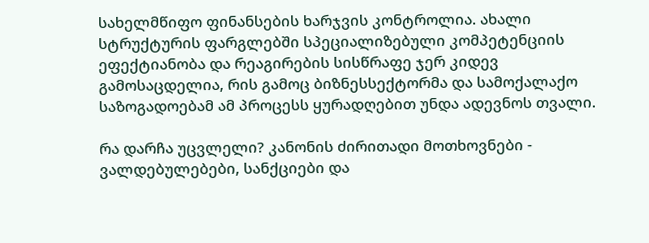სახელმწიფო ფინანსების ხარჯვის კონტროლია. ახალი სტრუქტურის ფარგლებში სპეციალიზებული კომპეტენციის ეფექტიანობა და რეაგირების სისწრაფე ჯერ კიდევ გამოსაცდელია, რის გამოც ბიზნესსექტორმა და სამოქალაქო საზოგადოებამ ამ პროცესს ყურადღებით უნდა ადევნოს თვალი.

რა დარჩა უცვლელი? კანონის ძირითადი მოთხოვნები - ვალდებულებები, სანქციები და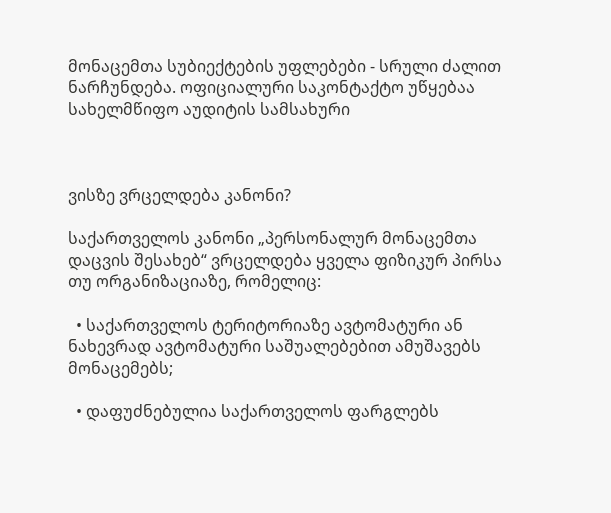მონაცემთა სუბიექტების უფლებები - სრული ძალით ნარჩუნდება. ოფიციალური საკონტაქტო უწყებაა სახელმწიფო აუდიტის სამსახური



ვისზე ვრცელდება კანონი?

საქართველოს კანონი „პერსონალურ მონაცემთა დაცვის შესახებ“ ვრცელდება ყველა ფიზიკურ პირსა თუ ორგანიზაციაზე, რომელიც:

  • საქართველოს ტერიტორიაზე ავტომატური ან ნახევრად ავტომატური საშუალებებით ამუშავებს მონაცემებს;

  • დაფუძნებულია საქართველოს ფარგლებს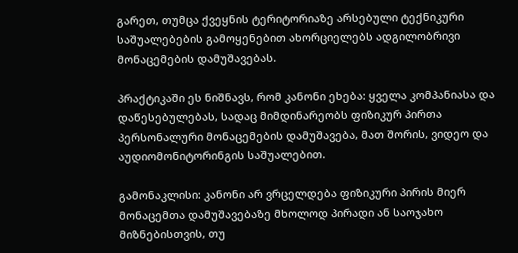გარეთ, თუმცა ქვეყნის ტერიტორიაზე არსებული ტექნიკური საშუალებების გამოყენებით ახორციელებს ადგილობრივი მონაცემების დამუშავებას.

პრაქტიკაში ეს ნიშნავს, რომ კანონი ეხება: ყველა კომპანიასა და დაწესებულებას, სადაც მიმდინარეობს ფიზიკურ პირთა პერსონალური მონაცემების დამუშავება, მათ შორის, ვიდეო და აუდიომონიტორინგის საშუალებით.

გამონაკლისი: კანონი არ ვრცელდება ფიზიკური პირის მიერ მონაცემთა დამუშავებაზე მხოლოდ პირადი ან საოჯახო მიზნებისთვის, თუ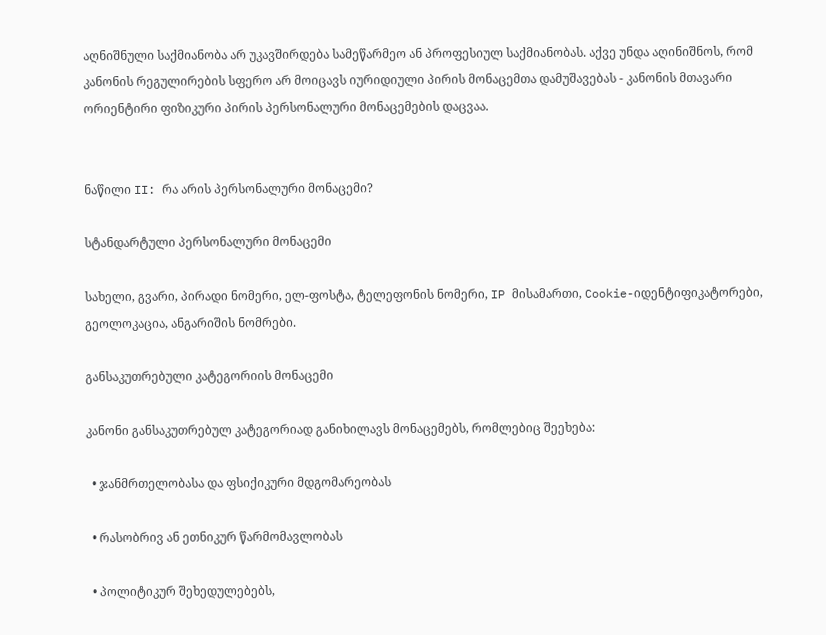აღნიშნული საქმიანობა არ უკავშირდება სამეწარმეო ან პროფესიულ საქმიანობას. აქვე უნდა აღინიშნოს, რომ კანონის რეგულირების სფერო არ მოიცავს იურიდიული პირის მონაცემთა დამუშავებას - კანონის მთავარი ორიენტირი ფიზიკური პირის პერსონალური მონაცემების დაცვაა.


ნაწილი II: რა არის პერსონალური მონაცემი?

სტანდარტული პერსონალური მონაცემი

სახელი, გვარი, პირადი ნომერი, ელ-ფოსტა, ტელეფონის ნომერი, IP მისამართი, Cookie-იდენტიფიკატორები, გეოლოკაცია, ანგარიშის ნომრები.

განსაკუთრებული კატეგორიის მონაცემი

კანონი განსაკუთრებულ კატეგორიად განიხილავს მონაცემებს, რომლებიც შეეხება:

  • ჯანმრთელობასა და ფსიქიკური მდგომარეობას

  • რასობრივ ან ეთნიკურ წარმომავლობას

  • პოლიტიკურ შეხედულებებს,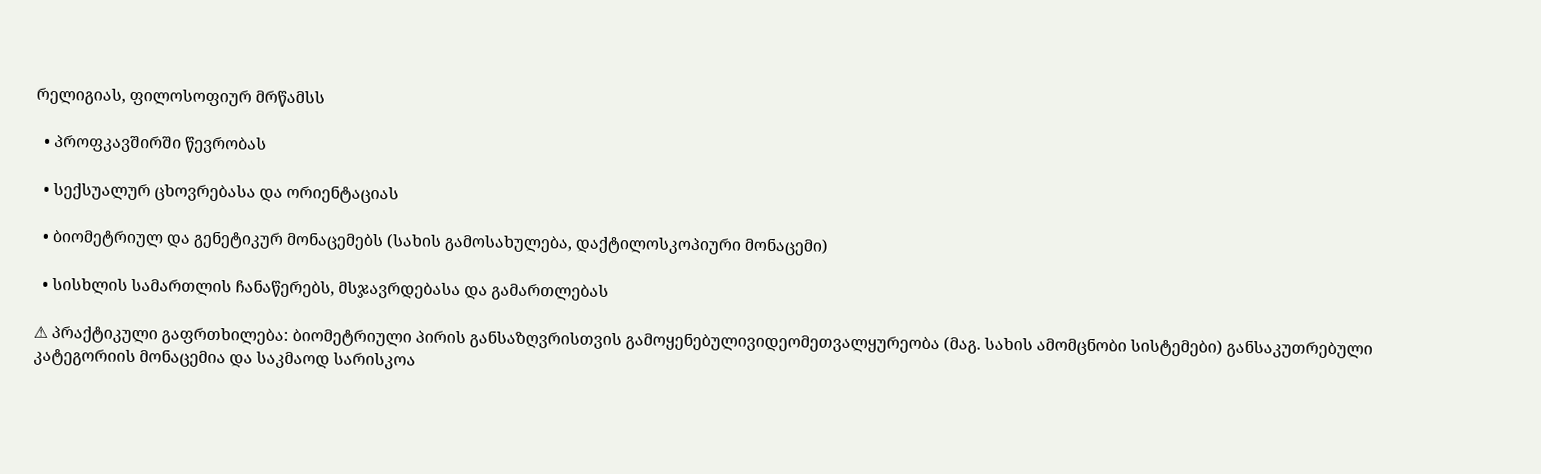რელიგიას, ფილოსოფიურ მრწამსს

  • პროფკავშირში წევრობას

  • სექსუალურ ცხოვრებასა და ორიენტაციას

  • ბიომეტრიულ და გენეტიკურ მონაცემებს (სახის გამოსახულება, დაქტილოსკოპიური მონაცემი)

  • სისხლის სამართლის ჩანაწერებს, მსჯავრდებასა და გამართლებას

⚠ პრაქტიკული გაფრთხილება: ბიომეტრიული პირის განსაზღვრისთვის გამოყენებულივიდეომეთვალყურეობა (მაგ. სახის ამომცნობი სისტემები) განსაკუთრებული კატეგორიის მონაცემია და საკმაოდ სარისკოა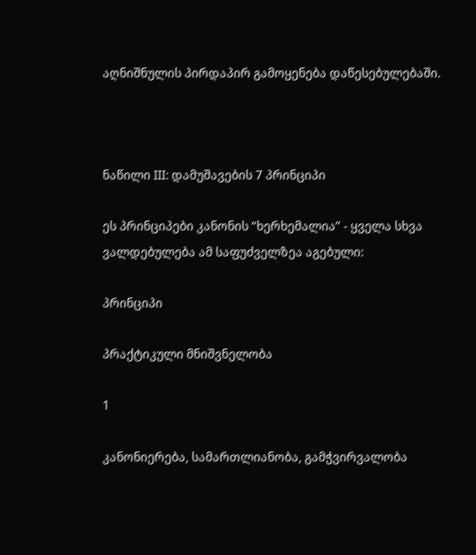აღნიშნულის პირდაპირ გამოყენება დაწესებულებაში.



ნაწილი III: დამუშავების 7 პრინციპი

ეს პრინციპები კანონის “ხერხემალია” - ყველა სხვა ვალდებულება ამ საფუძველზეა აგებული:

პრინციპი

პრაქტიკული მნიშვნელობა

1

კანონიერება, სამართლიანობა, გამჭვირვალობა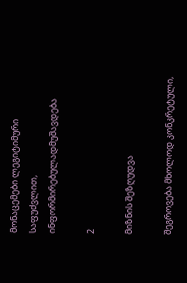მონაცემები ლეგიტიმური საფუძვლით, ინფორმირებულადმუშავდება

2

მიზნის შეზღუდვა

შეგროვება მხოლოდ კონკრეტული,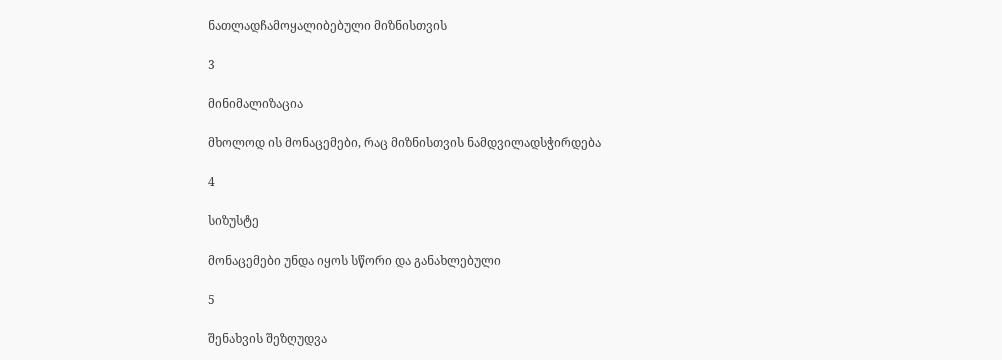ნათლადჩამოყალიბებული მიზნისთვის

3

მინიმალიზაცია

მხოლოდ ის მონაცემები, რაც მიზნისთვის ნამდვილადსჭირდება

4

სიზუსტე

მონაცემები უნდა იყოს სწორი და განახლებული

5

შენახვის შეზღუდვა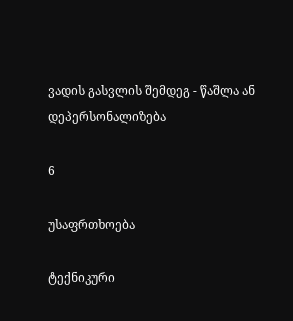ვადის გასვლის შემდეგ - წაშლა ან დეპერსონალიზება

6

უსაფრთხოება

ტექნიკური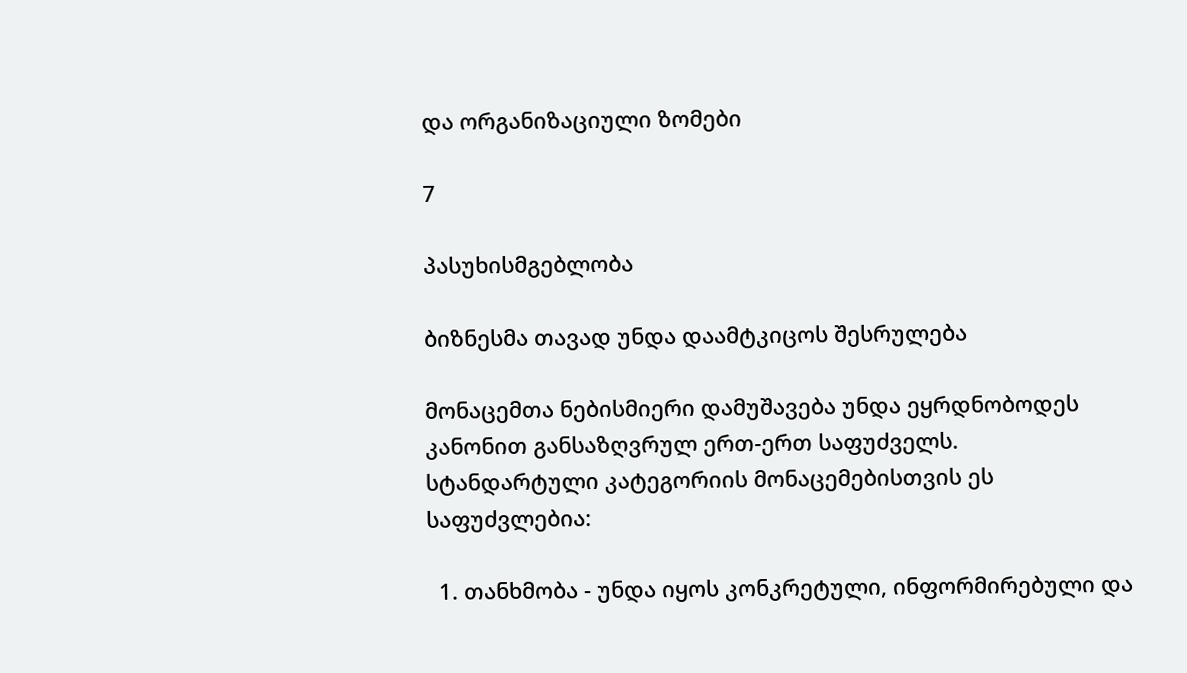და ორგანიზაციული ზომები

7

პასუხისმგებლობა

ბიზნესმა თავად უნდა დაამტკიცოს შესრულება

მონაცემთა ნებისმიერი დამუშავება უნდა ეყრდნობოდეს კანონით განსაზღვრულ ერთ-ერთ საფუძველს. სტანდარტული კატეგორიის მონაცემებისთვის ეს საფუძვლებია:

  1. თანხმობა - უნდა იყოს კონკრეტული, ინფორმირებული და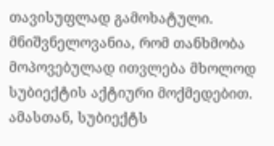თავისუფლად გამოხატული. მნიშვნელოვანია, რომ თანხმობა მოპოვებულად ითვლება მხოლოდ სუბიექტის აქტიური მოქმედებით. ამასთან, სუბიექტს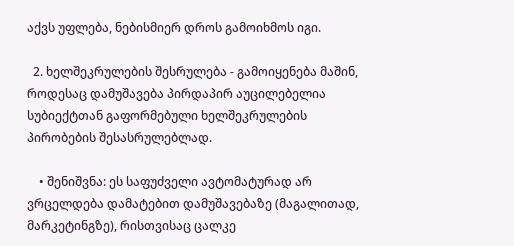აქვს უფლება, ნებისმიერ დროს გამოიხმოს იგი.

  2. ხელშეკრულების შესრულება - გამოიყენება მაშინ, როდესაც დამუშავება პირდაპირ აუცილებელია სუბიექტთან გაფორმებული ხელშეკრულების პირობების შესასრულებლად.

    • შენიშვნა: ეს საფუძველი ავტომატურად არ ვრცელდება დამატებით დამუშავებაზე (მაგალითად, მარკეტინგზე), რისთვისაც ცალკე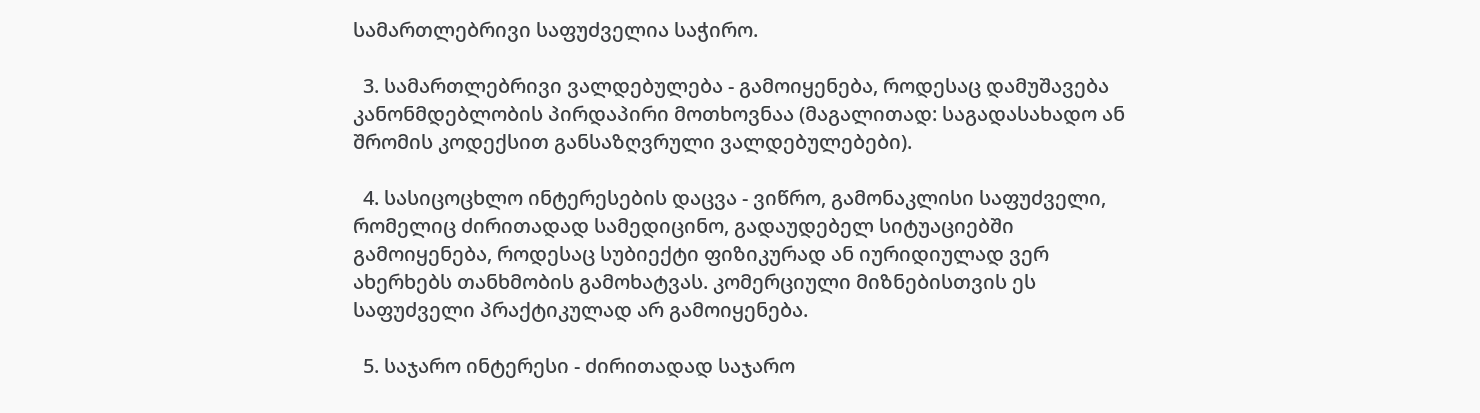სამართლებრივი საფუძველია საჭირო.

  3. სამართლებრივი ვალდებულება - გამოიყენება, როდესაც დამუშავება კანონმდებლობის პირდაპირი მოთხოვნაა (მაგალითად: საგადასახადო ან შრომის კოდექსით განსაზღვრული ვალდებულებები).

  4. სასიცოცხლო ინტერესების დაცვა - ვიწრო, გამონაკლისი საფუძველი, რომელიც ძირითადად სამედიცინო, გადაუდებელ სიტუაციებში გამოიყენება, როდესაც სუბიექტი ფიზიკურად ან იურიდიულად ვერ ახერხებს თანხმობის გამოხატვას. კომერციული მიზნებისთვის ეს საფუძველი პრაქტიკულად არ გამოიყენება.

  5. საჯარო ინტერესი - ძირითადად საჯარო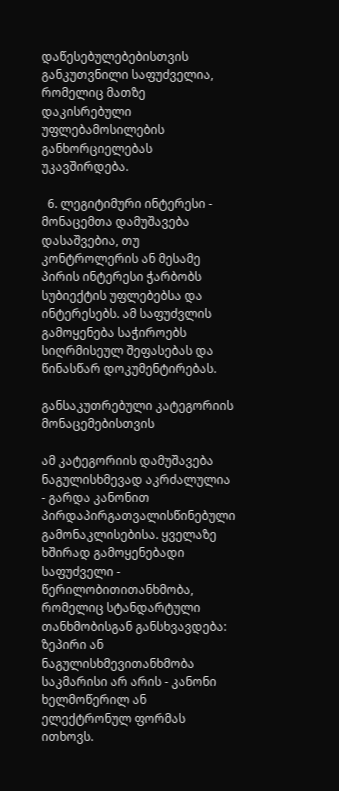დაწესებულებებისთვის განკუთვნილი საფუძველია, რომელიც მათზე დაკისრებული უფლებამოსილების განხორციელებას უკავშირდება.

  6. ლეგიტიმური ინტერესი - მონაცემთა დამუშავება დასაშვებია, თუ კონტროლერის ან მესამე პირის ინტერესი ჭარბობს სუბიექტის უფლებებსა და ინტერესებს. ამ საფუძვლის გამოყენება საჭიროებს სიღრმისეულ შეფასებას და წინასწარ დოკუმენტირებას.

განსაკუთრებული კატეგორიის მონაცემებისთვის

ამ კატეგორიის დამუშავება ნაგულისხმევად აკრძალულია - გარდა კანონით პირდაპირგათვალისწინებული გამონაკლისებისა. ყველაზე ხშირად გამოყენებადი საფუძველი - წერილობითითანხმობა, რომელიც სტანდარტული თანხმობისგან განსხვავდება: ზეპირი ან ნაგულისხმევითანხმობა საკმარისი არ არის - კანონი ხელმოწერილ ან ელექტრონულ ფორმას ითხოვს.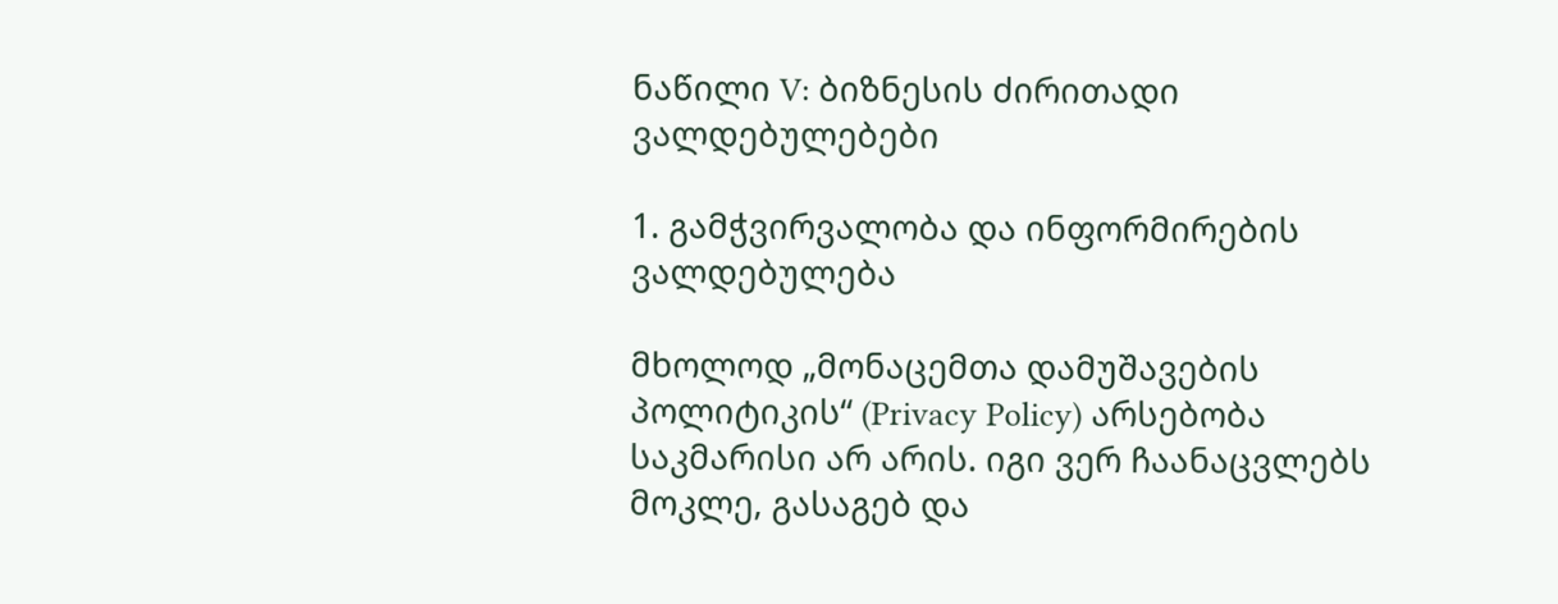ნაწილი V: ბიზნესის ძირითადი ვალდებულებები

1. გამჭვირვალობა და ინფორმირების ვალდებულება

მხოლოდ „მონაცემთა დამუშავების პოლიტიკის“ (Privacy Policy) არსებობა საკმარისი არ არის. იგი ვერ ჩაანაცვლებს მოკლე, გასაგებ და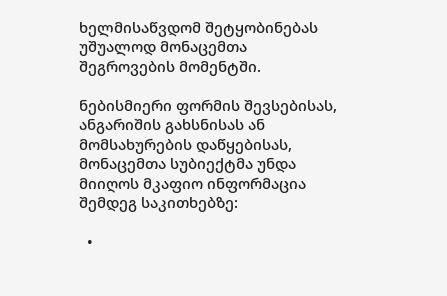ხელმისაწვდომ შეტყობინებას უშუალოდ მონაცემთა შეგროვების მომენტში.

ნებისმიერი ფორმის შევსებისას, ანგარიშის გახსნისას ან მომსახურების დაწყებისას, მონაცემთა სუბიექტმა უნდა მიიღოს მკაფიო ინფორმაცია შემდეგ საკითხებზე:

  •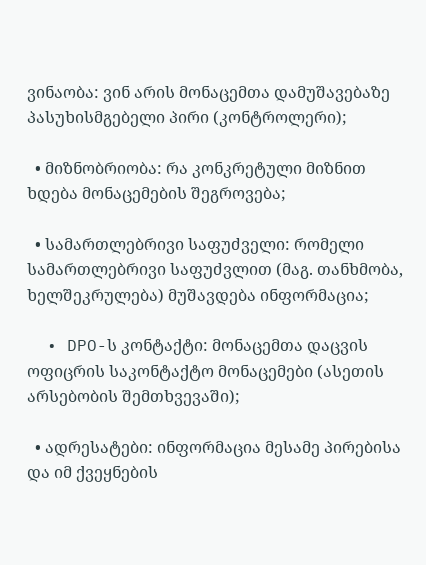ვინაობა: ვინ არის მონაცემთა დამუშავებაზე პასუხისმგებელი პირი (კონტროლერი);

  • მიზნობრიობა: რა კონკრეტული მიზნით ხდება მონაცემების შეგროვება;

  • სამართლებრივი საფუძველი: რომელი სამართლებრივი საფუძვლით (მაგ. თანხმობა, ხელშეკრულება) მუშავდება ინფორმაცია;

  • DPO-ს კონტაქტი: მონაცემთა დაცვის ოფიცრის საკონტაქტო მონაცემები (ასეთის არსებობის შემთხვევაში);

  • ადრესატები: ინფორმაცია მესამე პირებისა და იმ ქვეყნების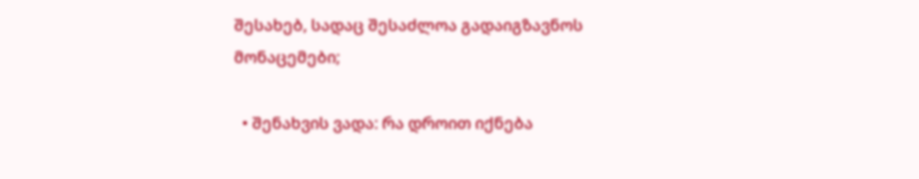შესახებ, სადაც შესაძლოა გადაიგზავნოს მონაცემები;

  • შენახვის ვადა: რა დროით იქნება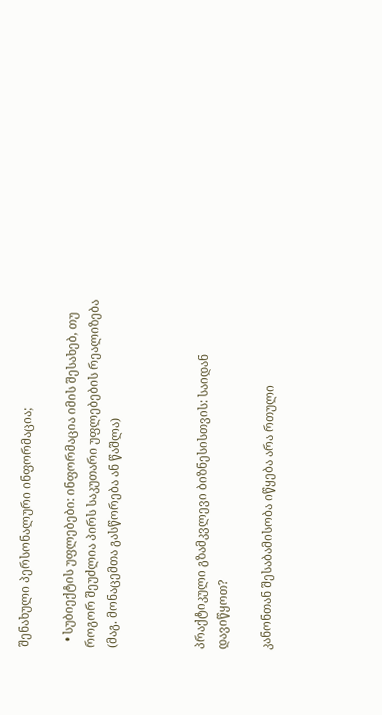შენახული პერსონალური ინფორმაცია;

  • სუბიექტის უფლებები: ინფორმაცია იმის შესახებ, თუ როგორ შეუძლია პირს საკუთარი უფლებების რეალიზება (მაგ. მონაცემთა გასწორება ან წაშლა)



პრაქტიკული გზამკვლევი ბიზნესისთვის: საიდან დავიწყოთ?

კანონთან შესაბამისობა იწყება არა რთული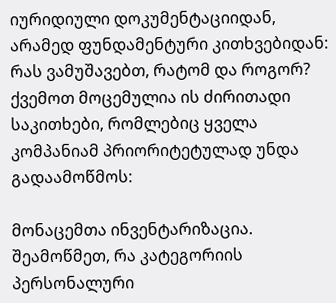იურიდიული დოკუმენტაციიდან, არამედ ფუნდამენტური კითხვებიდან: რას ვამუშავებთ, რატომ და როგორ? ქვემოთ მოცემულია ის ძირითადი საკითხები, რომლებიც ყველა კომპანიამ პრიორიტეტულად უნდა გადაამოწმოს:

მონაცემთა ინვენტარიზაცია. შეამოწმეთ, რა კატეგორიის პერსონალური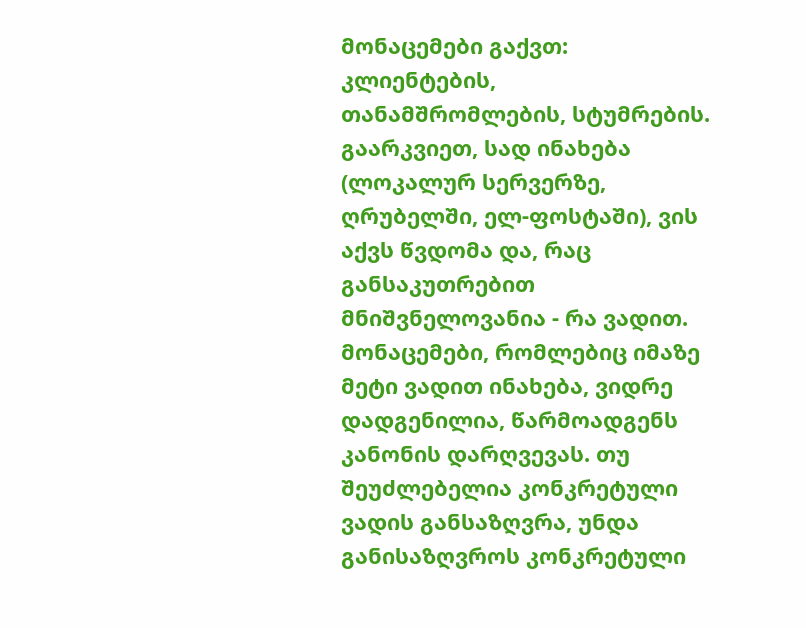მონაცემები გაქვთ: კლიენტების, თანამშრომლების, სტუმრების. გაარკვიეთ, სად ინახება (ლოკალურ სერვერზე, ღრუბელში, ელ-ფოსტაში), ვის აქვს წვდომა და, რაც განსაკუთრებით მნიშვნელოვანია - რა ვადით. მონაცემები, რომლებიც იმაზე მეტი ვადით ინახება, ვიდრე დადგენილია, წარმოადგენს კანონის დარღვევას. თუ შეუძლებელია კონკრეტული ვადის განსაზღვრა, უნდა განისაზღვროს კონკრეტული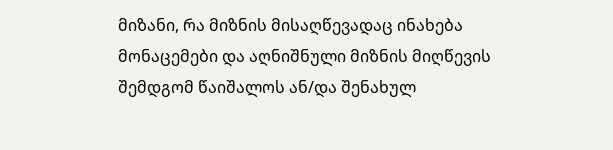მიზანი, რა მიზნის მისაღწევადაც ინახება მონაცემები და აღნიშნული მიზნის მიღწევის შემდგომ წაიშალოს ან/და შენახულ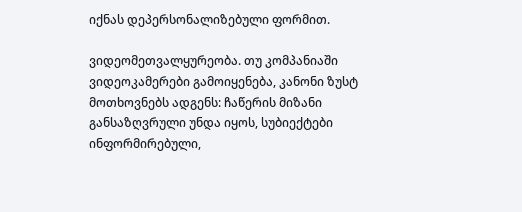იქნას დეპერსონალიზებული ფორმით.

ვიდეომეთვალყურეობა. თუ კომპანიაში ვიდეოკამერები გამოიყენება, კანონი ზუსტ მოთხოვნებს ადგენს: ჩაწერის მიზანი განსაზღვრული უნდა იყოს, სუბიექტები ინფორმირებული,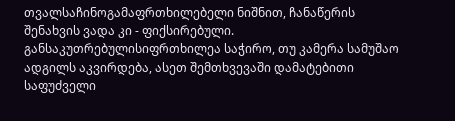თვალსაჩინოგამაფრთხილებელი ნიშნით, ჩანაწერის შენახვის ვადა კი - ფიქსირებული. განსაკუთრებულისიფრთხილეა საჭირო, თუ კამერა სამუშაო ადგილს აკვირდება, ასეთ შემთხვევაში დამატებითი საფუძველი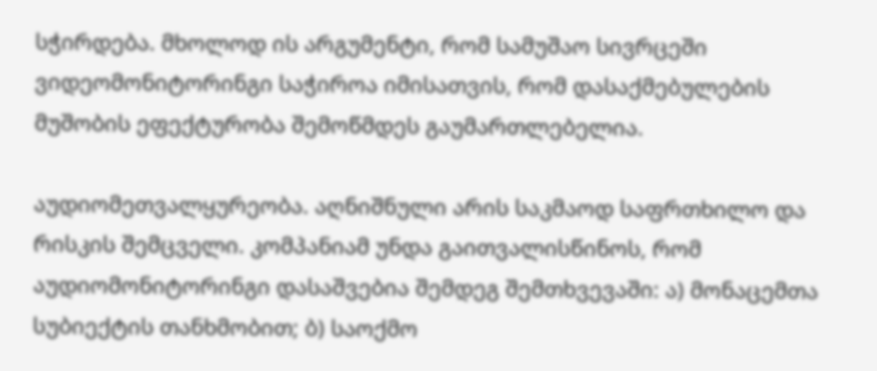სჭირდება. მხოლოდ ის არგუმენტი, რომ სამუშაო სივრცეში ვიდეომონიტორინგი საჭიროა იმისათვის, რომ დასაქმებულების მუშობის ეფექტურობა შემოწმდეს გაუმართლებელია.

აუდიომეთვალყურეობა. აღნიშნული არის საკმაოდ საფრთხილო და რისკის შემცველი. კომპანიამ უნდა გაითვალისწინოს, რომ აუდიომონიტორინგი დასაშვებია შემდეგ შემთხვევაში: ა) მონაცემთა სუბიექტის თანხმობით; ბ) საოქმო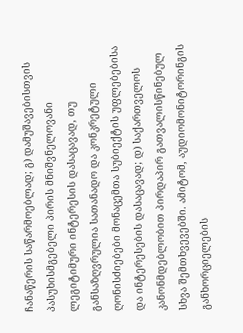ჩანაწერის საწარმოებლად; გ) დამუშავებისთვის პასუხისმგებელი პირის მნიშვნელოვანი ლეგიტიმური ინტერესის დასაცავად, თუ განსაზღვრულია სათანადო და კონკრეტული ღონისძიებები მონაცემთა სუბიექტის უფლებებისა და ინტერესების დასაცავად; დ) საქართველოს კანონმდებლობით პირდაპირ გათვალისწინებულ სხვა შემთხვევებში. ამიტომ, აუდიომონიტორინგის განხორციელების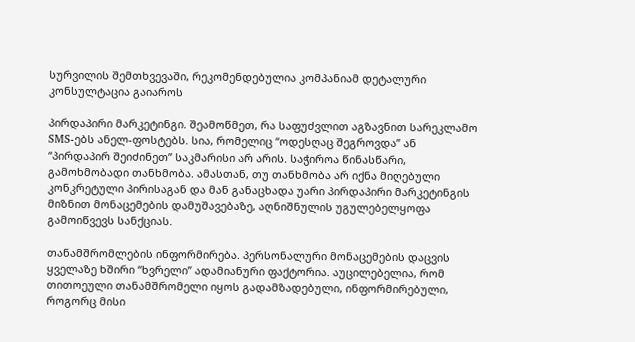სურვილის შემთხვევაში, რეკომენდებულია კომპანიამ დეტალური კონსულტაცია გაიაროს

პირდაპირი მარკეტინგი. შეამოწმეთ, რა საფუძვლით აგზავნით სარეკლამო SMS-ებს ანელ-ფოსტებს. სია, რომელიც “ოდესღაც შეგროვდა” ან “პირდაპირ შეიძინეთ” საკმარისი არ არის. საჭიროა წინასწარი, გამოხმობადი თანხმობა. ამასთან, თუ თანხმობა არ იქნა მიღებული კონკრეტული პირისაგან და მან განაცხადა უარი პირდაპირი მარკეტინგის მიზნით მონაცემების დამუშავებაზე, აღნიშნულის უგულებელყოფა გამოიწვევს სანქციას.

თანამშრომლების ინფორმირება. პერსონალური მონაცემების დაცვის ყველაზე ხშირი “ხვრელი” ადამიანური ფაქტორია. აუცილებელია, რომ თითოეული თანამშრომელი იყოს გადამზადებული, ინფორმირებული, როგორც მისი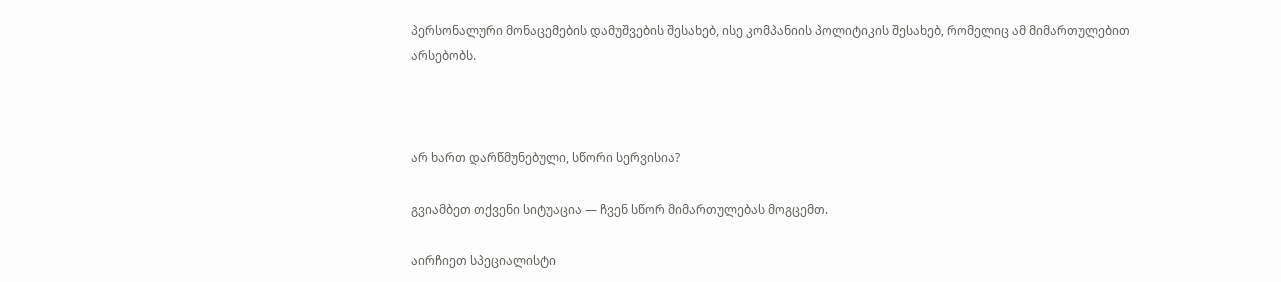პერსონალური მონაცემების დამუშვების შესახებ, ისე კომპანიის პოლიტიკის შესახებ, რომელიც ამ მიმართულებით არსებობს.



არ ხართ დარწმუნებული, სწორი სერვისია?

გვიამბეთ თქვენი სიტუაცია — ჩვენ სწორ მიმართულებას მოგცემთ.

აირჩიეთ სპეციალისტი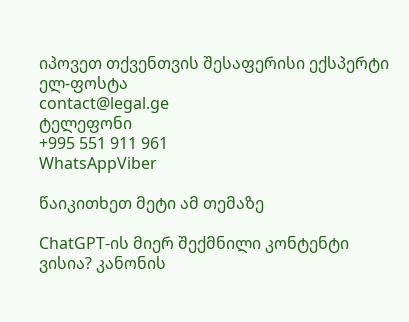იპოვეთ თქვენთვის შესაფერისი ექსპერტი
ელ-ფოსტა
contact@legal.ge
ტელეფონი
+995 551 911 961
WhatsAppViber

წაიკითხეთ მეტი ამ თემაზე

ChatGPT-ის მიერ შექმნილი კონტენტი ვისია? კანონის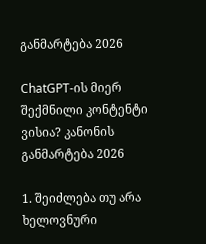განმარტება 2026

ChatGPT-ის მიერ შექმნილი კონტენტი ვისია? კანონის განმარტება 2026

1. შეიძლება თუ არა ხელოვნური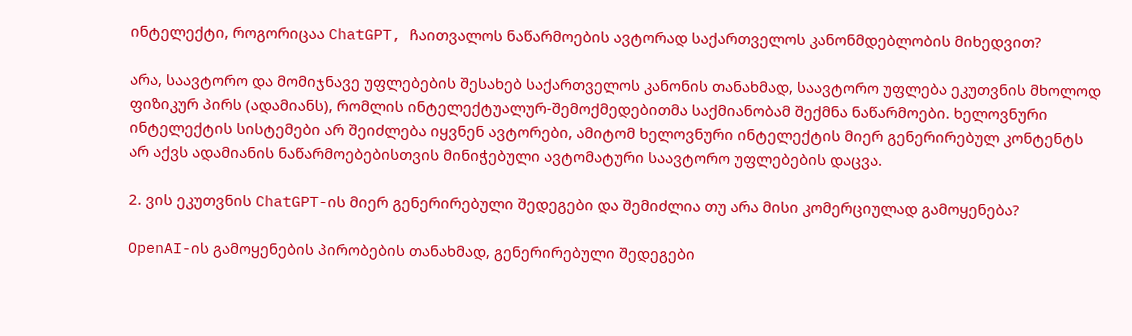ინტელექტი, როგორიცაა ChatGPT, ჩაითვალოს ნაწარმოების ავტორად საქართველოს კანონმდებლობის მიხედვით?

არა, საავტორო და მომიჯნავე უფლებების შესახებ საქართველოს კანონის თანახმად, საავტორო უფლება ეკუთვნის მხოლოდ ფიზიკურ პირს (ადამიანს), რომლის ინტელექტუალურ-შემოქმედებითმა საქმიანობამ შექმნა ნაწარმოები. ხელოვნური ინტელექტის სისტემები არ შეიძლება იყვნენ ავტორები, ამიტომ ხელოვნური ინტელექტის მიერ გენერირებულ კონტენტს არ აქვს ადამიანის ნაწარმოებებისთვის მინიჭებული ავტომატური საავტორო უფლებების დაცვა.

2. ვის ეკუთვნის ChatGPT-ის მიერ გენერირებული შედეგები და შემიძლია თუ არა მისი კომერციულად გამოყენება?

OpenAI-ის გამოყენების პირობების თანახმად, გენერირებული შედეგები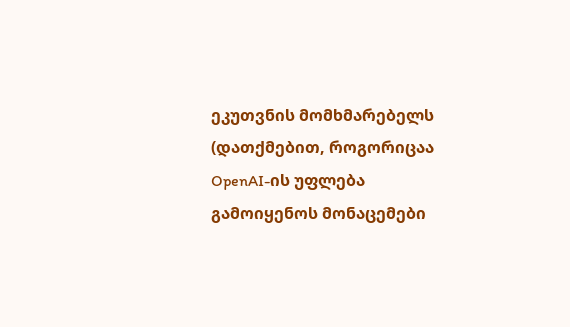ეკუთვნის მომხმარებელს (დათქმებით, როგორიცაა OpenAI-ის უფლება გამოიყენოს მონაცემები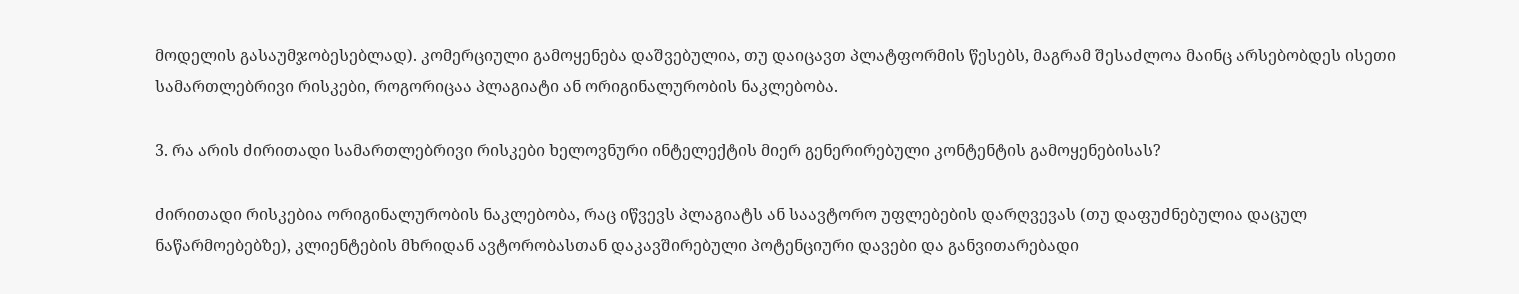მოდელის გასაუმჯობესებლად). კომერციული გამოყენება დაშვებულია, თუ დაიცავთ პლატფორმის წესებს, მაგრამ შესაძლოა მაინც არსებობდეს ისეთი სამართლებრივი რისკები, როგორიცაა პლაგიატი ან ორიგინალურობის ნაკლებობა.

3. რა არის ძირითადი სამართლებრივი რისკები ხელოვნური ინტელექტის მიერ გენერირებული კონტენტის გამოყენებისას?

ძირითადი რისკებია ორიგინალურობის ნაკლებობა, რაც იწვევს პლაგიატს ან საავტორო უფლებების დარღვევას (თუ დაფუძნებულია დაცულ ნაწარმოებებზე), კლიენტების მხრიდან ავტორობასთან დაკავშირებული პოტენციური დავები და განვითარებადი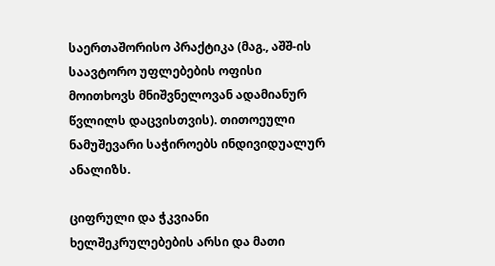საერთაშორისო პრაქტიკა (მაგ., აშშ-ის საავტორო უფლებების ოფისი მოითხოვს მნიშვნელოვან ადამიანურ წვლილს დაცვისთვის). თითოეული ნამუშევარი საჭიროებს ინდივიდუალურ ანალიზს.

ციფრული და ჭკვიანი ხელშეკრულებების არსი და მათი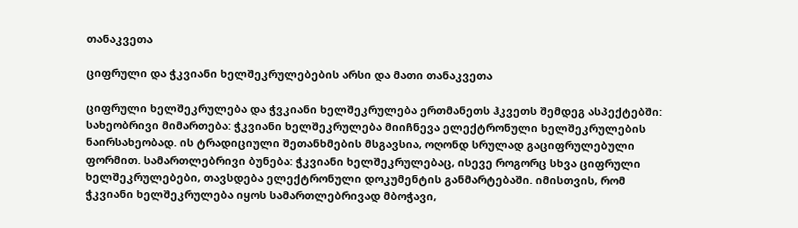თანაკვეთა

ციფრული და ჭკვიანი ხელშეკრულებების არსი და მათი თანაკვეთა

ციფრული ხელშეკრულება და ჭვკიანი ხელშეკრულება ერთმანეთს ჰკვეთს შემდეგ ასპექტებში: სახეობრივი მიმართება: ჭკვიანი ხელშეკრულება მიიჩნევა ელექტრონული ხელშეკრულების ნაირსახეობად. ის ტრადიციული შეთანხმების მსგავსია, ოღონდ სრულად გაციფრულებული ფორმით. სამართლებრივი ბუნება: ჭკვიანი ხელშეკრულებაც, ისევე როგორც სხვა ციფრული ხელშეკრულებები, თავსდება ელექტრონული დოკუმენტის განმარტებაში. იმისთვის, რომ ჭკვიანი ხელშეკრულება იყოს სამართლებრივად მბოჭავი,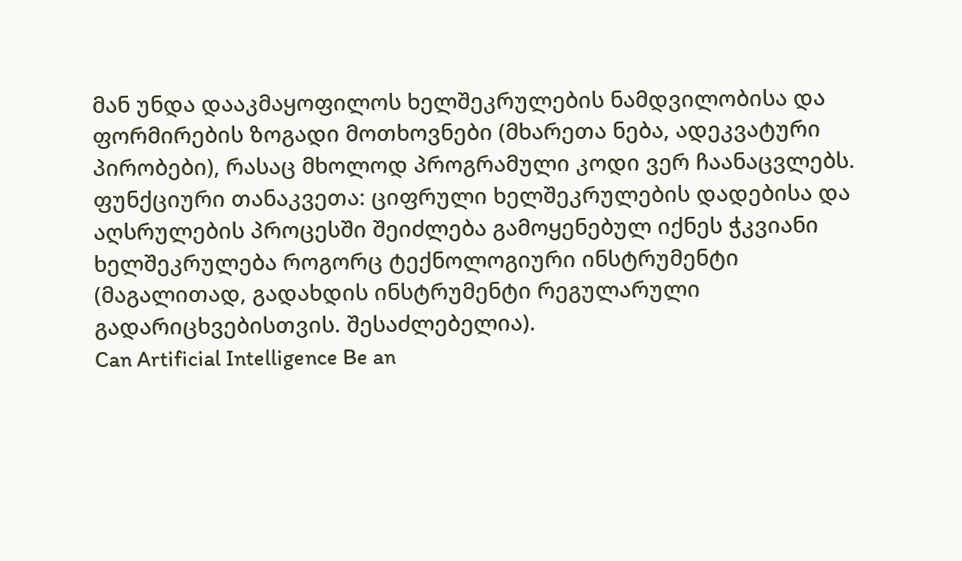მან უნდა დააკმაყოფილოს ხელშეკრულების ნამდვილობისა და ფორმირების ზოგადი მოთხოვნები (მხარეთა ნება, ადეკვატური პირობები), რასაც მხოლოდ პროგრამული კოდი ვერ ჩაანაცვლებს. ფუნქციური თანაკვეთა: ციფრული ხელშეკრულების დადებისა და აღსრულების პროცესში შეიძლება გამოყენებულ იქნეს ჭკვიანი ხელშეკრულება როგორც ტექნოლოგიური ინსტრუმენტი (მაგალითად, გადახდის ინსტრუმენტი რეგულარული გადარიცხვებისთვის. შესაძლებელია).
Can Artificial Intelligence Be an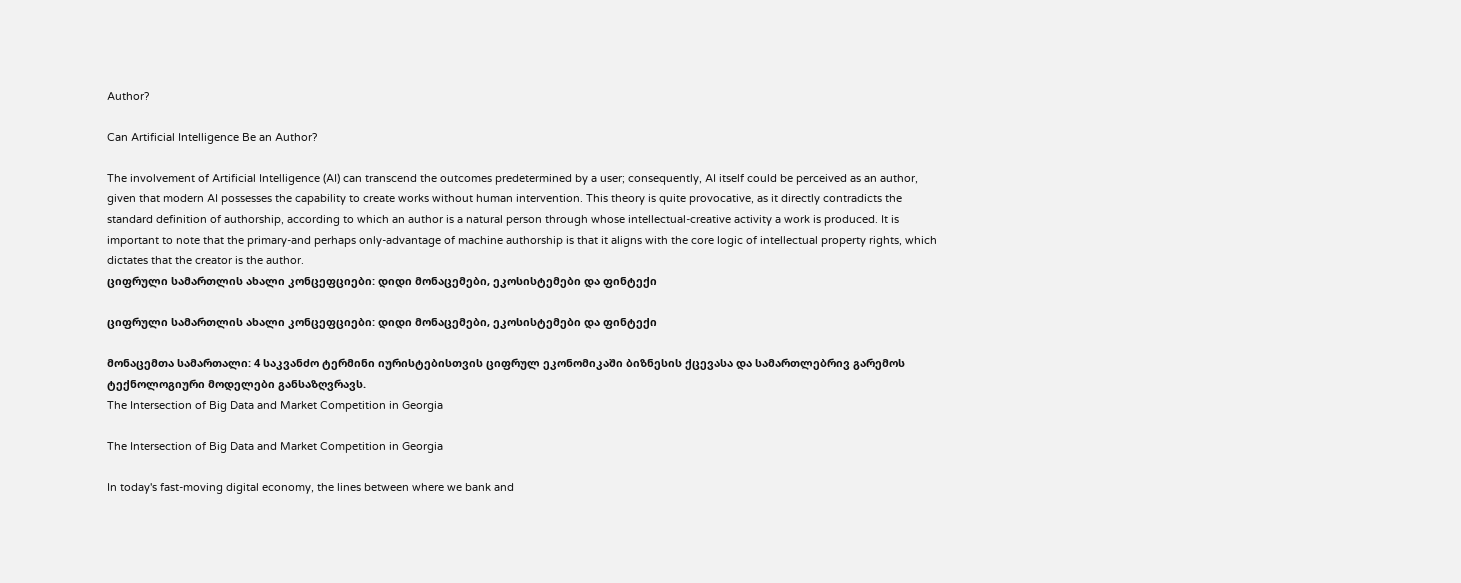Author?

Can Artificial Intelligence Be an Author?

The involvement of Artificial Intelligence (AI) can transcend the outcomes predetermined by a user; consequently, AI itself could be perceived as an author, given that modern AI possesses the capability to create works without human intervention. This theory is quite provocative, as it directly contradicts the standard definition of authorship, according to which an author is a natural person through whose intellectual-creative activity a work is produced. It is important to note that the primary-and perhaps only-advantage of machine authorship is that it aligns with the core logic of intellectual property rights, which dictates that the creator is the author.
ციფრული სამართლის ახალი კონცეფციები: დიდი მონაცემები, ეკოსისტემები და ფინტექი

ციფრული სამართლის ახალი კონცეფციები: დიდი მონაცემები, ეკოსისტემები და ფინტექი

მონაცემთა სამართალი: 4 საკვანძო ტერმინი იურისტებისთვის ციფრულ ეკონომიკაში ბიზნესის ქცევასა და სამართლებრივ გარემოს ტექნოლოგიური მოდელები განსაზღვრავს.
The Intersection of Big Data and Market Competition in Georgia

The Intersection of Big Data and Market Competition in Georgia

In today's fast-moving digital economy, the lines between where we bank and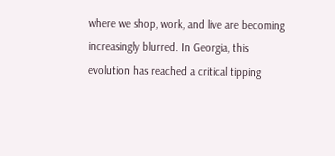where we shop, work, and live are becoming increasingly blurred. In Georgia, this evolution has reached a critical tipping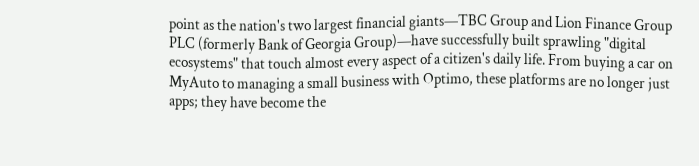point as the nation's two largest financial giants—TBC Group and Lion Finance Group PLC (formerly Bank of Georgia Group)—have successfully built sprawling "digital ecosystems" that touch almost every aspect of a citizen's daily life. From buying a car on MyAuto to managing a small business with Optimo, these platforms are no longer just apps; they have become the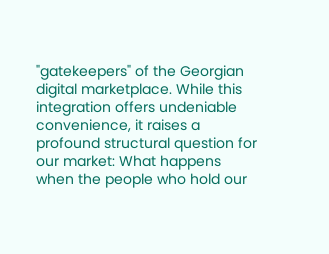"gatekeepers" of the Georgian digital marketplace. While this integration offers undeniable convenience, it raises a profound structural question for our market: What happens when the people who hold our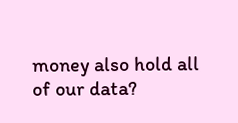money also hold all of our data?